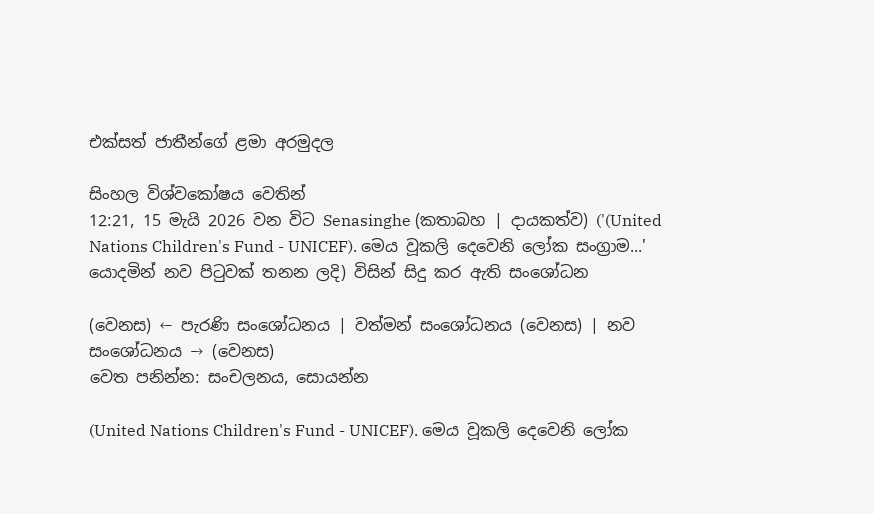එක්සත් ජාතීන්ගේ ළමා අරමුදල

සිංහල විශ්වකෝෂය වෙතින්
12:21, 15 මැයි 2026 වන විට Senasinghe (කතාබහ | දායකත්ව) ('(United Nations Children's Fund - UNICEF). මෙය වූකලි දෙවෙනි ලෝක සංග්‍රාම...' යොදමින් නව පිටුවක් තනන ලදි) විසින් සිදු කර ඇති සංශෝධන

(වෙනස) ← පැරණි සංශෝධනය | වත්මන් සංශෝධනය (වෙනස) | නව සංශෝධනය → (වෙනස)
වෙත පනින්න: සංචලනය, සොයන්න

(United Nations Children's Fund - UNICEF). මෙය වූකලි දෙවෙනි ලෝක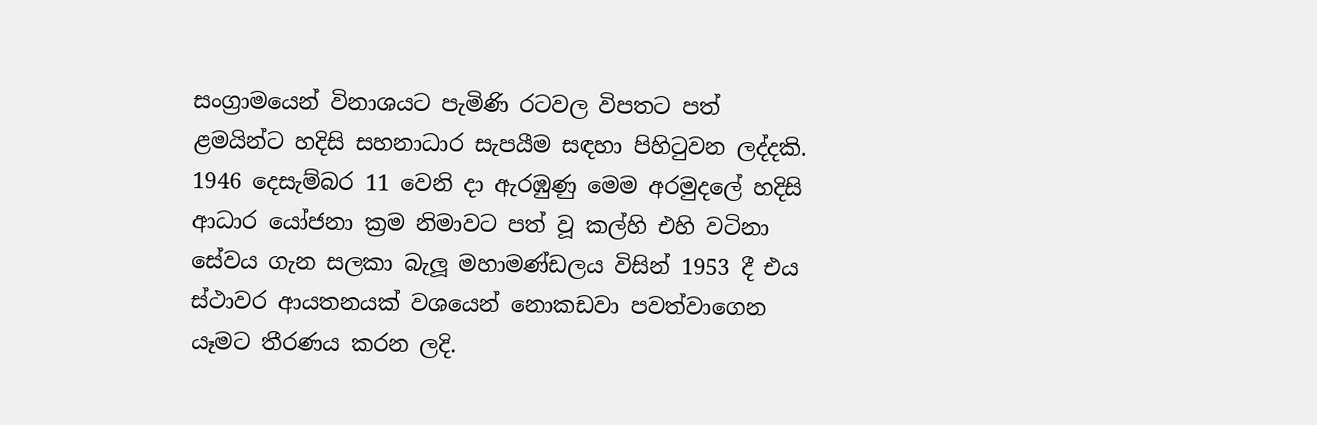සංග්‍රාමයෙන් විනාශයට පැමිණි රටවල විපතට පත් ළමයින්ට හදිසි සහනාධාර සැපයීම සඳහා පිහිටුවන ලද්දකි. 1946 දෙසැම්බර 11 වෙනි දා ඇරඹුණු මෙම අරමුදලේ හදිසි ආධාර යෝජනා ක්‍රම නිමාවට පත් වූ කල්හි එහි වටිනා සේවය ගැන සලකා බැලූ මහාමණ්ඩලය විසින් 1953 දී එය ස්ථාවර ආයතනයක් වශයෙන් නොකඩවා පවත්වාගෙන යෑමට තීරණය කරන ලදි.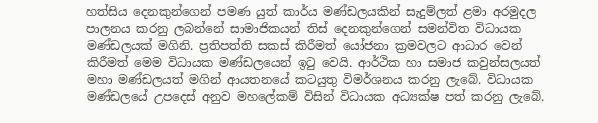හත්සිය දෙනකුන්ගෙන් පමණ යුත් කාර්ය මණ්ඩලයකින් සැදුම්ලත් ළමා අරමුදල පාලනය කරනු ලබන්නේ සාමාජිකයන් තිස් දෙනකුන්ගෙන් සමන්විත විධායක මණ්ඩලයක් මගිනි. ප්‍රතිපත්ති සකස් කිරීමත් යෝජනා ක්‍රමවලට ආධාර වෙන් කිරීමත් මෙම විධායක මණ්ඩලයෙන් ඉටු වෙයි. ආර්ථික හා සමාජ කවුන්සලයත් මහා මණ්ඩලයත් මගින් ආයතනයේ කටයුතු විමර්ශනය කරනු ලැබේ. විධායක මණ්ඩලයේ උපදෙස් අනුව මහලේකම් විසින් විධායක අධ්‍යක්ෂ පත් කරනු ලැබේ.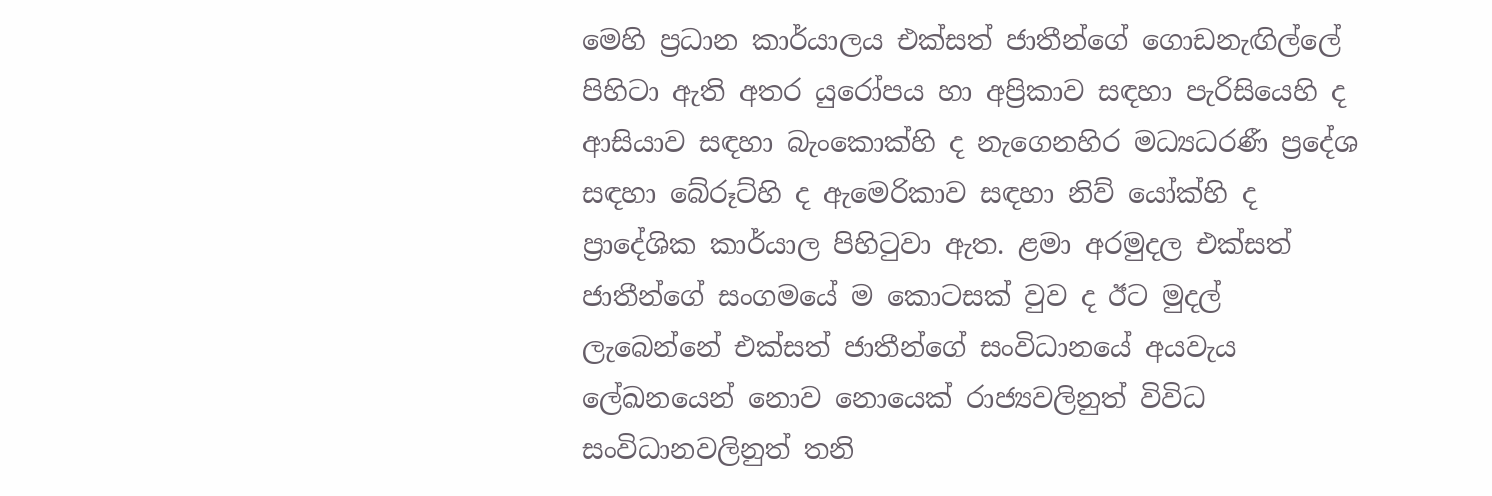මෙහි ප්‍රධාන කාර්යාලය එක්සත් ජාතීන්ගේ ගොඩනැඟිල්ලේ පිහිටා ඇති අතර යුරෝපය හා අප්‍රිකාව සඳහා පැරිසියෙහි ද ආසියාව සඳහා බැංකොක්හි ද නැගෙනහිර මධ්‍යධරණී ප්‍රදේශ සඳහා බේරූට්හි ද ඇමෙරිකාව සඳහා නිව් යෝක්හි ද ප්‍රාදේශික කාර්යාල පිහිටුවා ඇත. ළමා අරමුදල එක්සත් ජාතීන්ගේ සංගමයේ ම කොටසක් වුව ද ඊට මුදල් ලැබෙන්නේ එක්සත් ජාතීන්ගේ සංවිධානයේ අයවැය ලේඛනයෙන් නොව නොයෙක් රාජ්‍යවලිනුත් විවිධ සංවිධානවලිනුත් තනි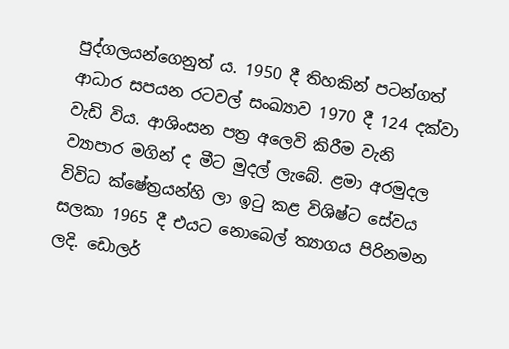පුද්ගලයන්ගෙනුත් ය. 1950 දී තිහකින් පටන්ගත් ආධාර සපයන රටවල් සංඛ්‍යාව 1970 දී 124 දක්වා වැඩි විය. ආශිංසන පත්‍ර අලෙවි කිරීම වැනි ව්‍යාපාර මගින් ද මීට මුදල් ලැබේ. ළමා අරමුදල විවිධ ක්ෂේත්‍රයන්හි ලා ඉටු කළ විශිෂ්ට සේවය සලකා 1965 දී එයට නොබෙල් ත්‍යාගය පිරිනමන ලදි. ඩොලර්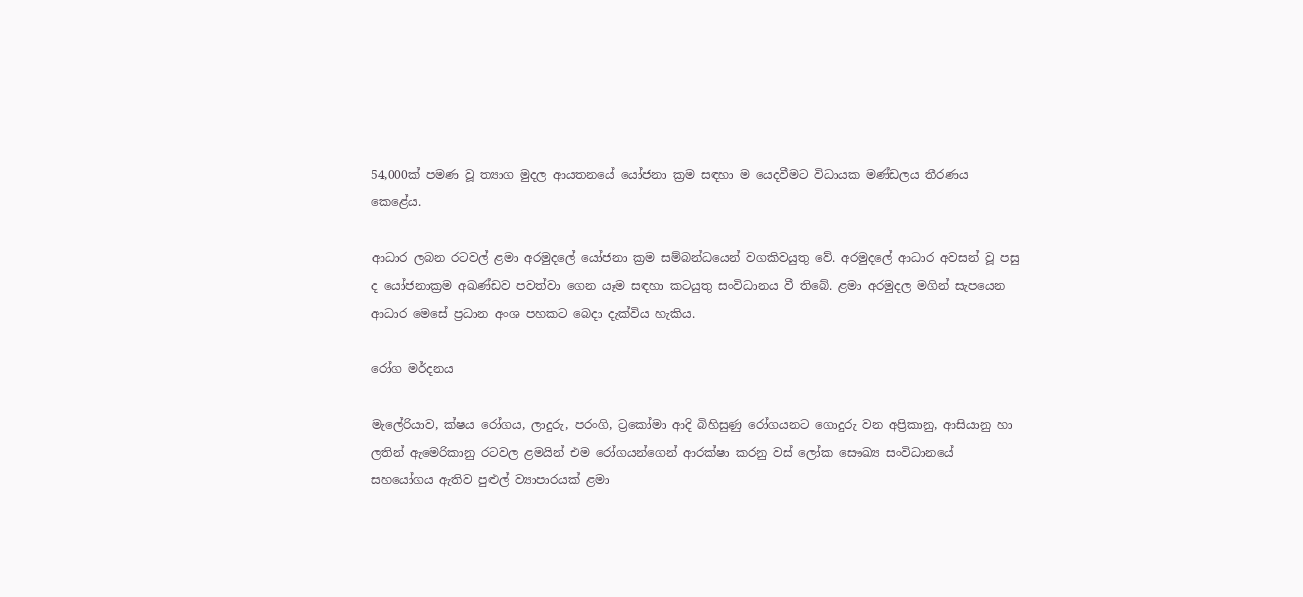54,000ක් පමණ වූ ත්‍යාග මුදල ආයතනයේ යෝජනා ක්‍රම සඳහා ම යෙදවීමට විධායක මණ්ඩලය තීරණය කෙළේය.

ආධාර ලබන රටවල් ළමා අරමුදලේ යෝජනා ක්‍රම සම්බන්ධයෙන් වගකිවයුතු වේ. අරමුදලේ ආධාර අවසන් වූ පසු ද යෝජනාක්‍රම අඛණ්ඩව පවත්වා ගෙන යෑම සඳහා කටයුතු සංවිධානය වී තිබේ. ළමා අරමුදල මගින් සැපයෙන ආධාර මෙසේ ප්‍රධාන අංශ පහකට බෙදා දැක්විය හැකිය.

රෝග මර්දනය

මැලේරියාව, ක්ෂය රෝගය, ලාදුරු, පරංගි, ට්‍රකෝමා ආදි බිහිසුණු රෝගයනට ගොදුරු වන අප්‍රිකානු, ආසියානු හා ලතින් ඇමෙරිකානු රටවල ළමයින් එම රෝගයන්ගෙන් ආරක්ෂා කරනු වස් ලෝක සෞඛ්‍ය සංවිධානයේ සහයෝගය ඇතිව පුළුල් ව්‍යාපාරයක් ළමා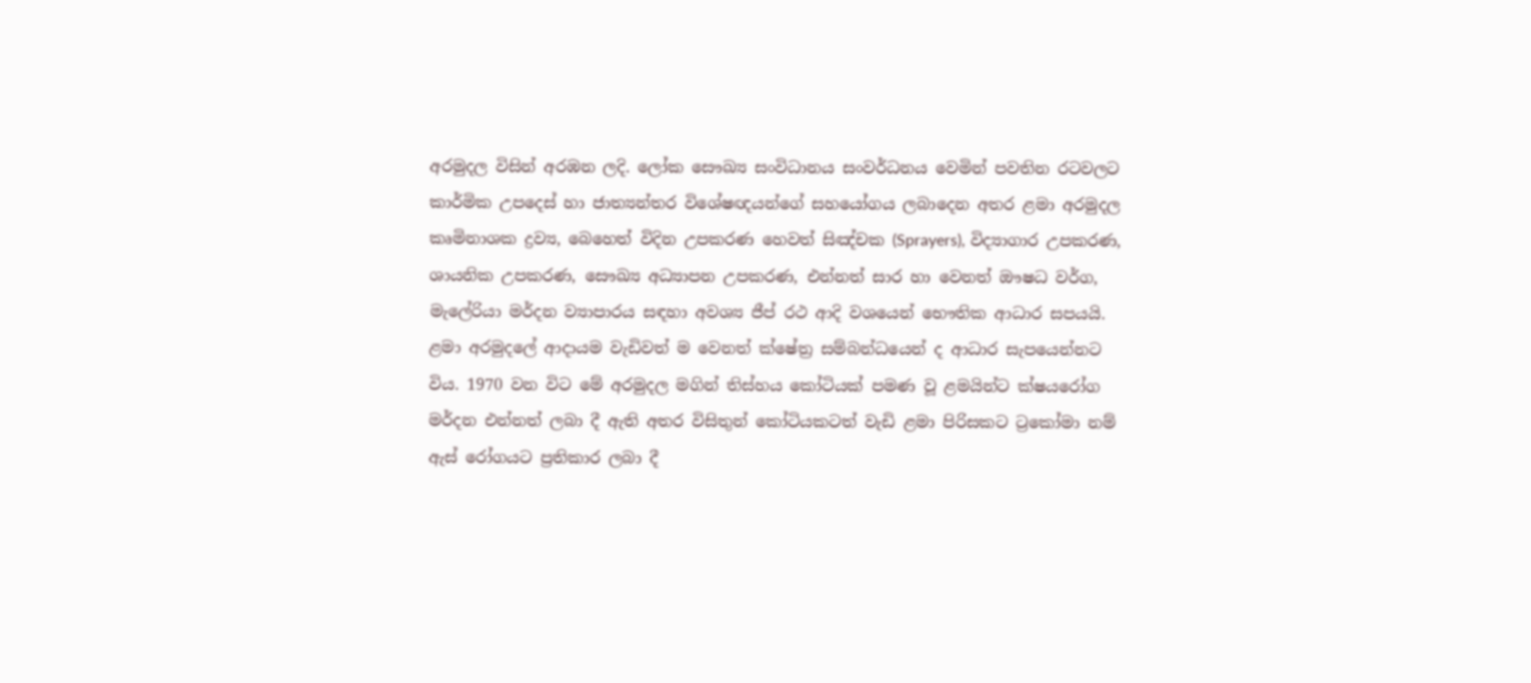අරමුදල විසින් අරඹන ලදි. ලෝක සෞඛ්‍ය සංවිධානය සංවර්ධනය වෙමින් පවතින රටවලට කාර්මික උපදෙස් හා ජාත්‍යන්තර විශේෂඥයන්ගේ සහයෝගය ලබාදෙන අතර ළමා අරමුදල කෘමිනාශක ද්‍රව්‍ය, බෙහෙත් විදින උපකරණ හෙවත් සිඤ්චක (Sprayers), විද්‍යාගාර උපකරණ, ශායනික උපකරණ, සෞඛ්‍ය අධ්‍යාපන උපකරණ, එන්නත් සාර හා වෙනත් ඖෂධ වර්ග, මැලේරියා මර්දන ව්‍යාපාරය සඳහා අවශ්‍ය ජීප් රථ ආදි වශයෙන් භෞතික ආධාර සපයයි. ළමා අරමුදලේ ආදායම වැඩිවත් ම වෙනත් ක්ෂේත්‍ර සම්බන්ධයෙන් ද ආධාර සැපයෙන්නට විය. 1970 වන විට මේ අරමුදල මගින් තිස්හය කෝටියක් පමණ වූ ළමයින්ට ක්ෂයරෝග මර්දන එන්නත් ලබා දී ඇති අතර විසිතුන් කෝටියකටත් වැඩි ළමා පිරිසකට ට්‍රකෝමා නම් ඇස් රෝගයට ප්‍රතිකාර ලබා දී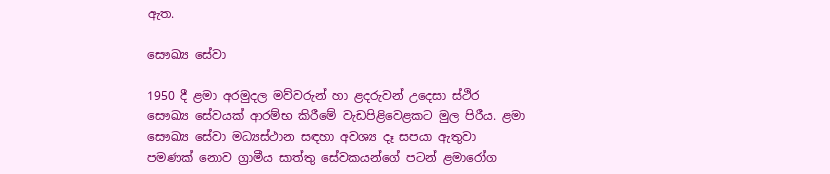ඇත.

සෞඛ්‍ය සේවා

1950 දී ළමා අරමුදල මව්වරුන් හා ළදරුවන් උදෙසා ස්ථිර සෞඛ්‍ය සේවයක් ආරම්භ කිරීමේ වැඩපිළිවෙළකට මුල පිරීය. ළමා සෞඛ්‍ය සේවා මධ්‍යස්ථාන සඳහා අවශ්‍ය දෑ සපයා ඇතුවා පමණක් නොව ග්‍රාමීය සාත්තු සේවකයන්ගේ පටන් ළමාරෝග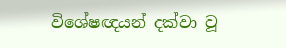විශේෂඥයන් දක්වා වූ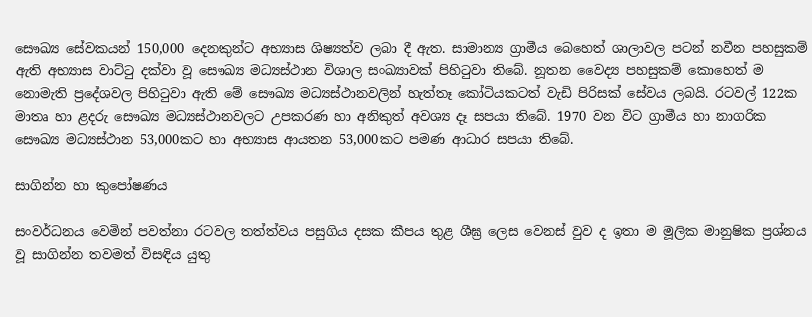සෞඛ්‍ය සේවකයන් 150,000 දෙනකුන්ට අභ්‍යාස ශිෂ්‍යත්ව ලබා දී ඇත. සාමාන්‍ය ග්‍රාමීය බෙහෙත් ශාලාවල පටන් නවීන පහසුකම් ඇති අභ්‍යාස වාට්ටු දක්වා වූ සෞඛ්‍ය මධ්‍යස්ථාන විශාල සංඛ්‍යාවක් පිහිටුවා තිබේ. නූතන වෛද්‍ය පහසුකම් කොහෙත් ම නොමැති ප්‍රදේශවල පිහිටුවා ඇති මේ සෞඛ්‍ය මධ්‍යස්ථානවලින් හැත්තෑ කෝටියකටත් වැඩි පිරිසක් සේවය ලබයි. රටවල් 122ක මාතෘ හා ළදරු සෞඛ්‍ය මධ්‍යස්ථානවලට උපකරණ හා අනිකුත් අවශ්‍ය දෑ සපයා තිබේ. 1970 වන විට ග්‍රාමීය හා නාගරික සෞඛ්‍ය මධ්‍යස්ථාන 53,000කට හා අභ්‍යාස ආයතන 53,000කට පමණ ආධාර සපයා තිබේ.

සාගින්න හා කුපෝෂණය

සංවර්ධනය වෙමින් පවත්නා රටවල තත්ත්වය පසුගිය දසක කීපය තුළ ශීඝ්‍ර ලෙස වෙනස් වුව ද ඉතා ම මූලික මානුෂික ප්‍රශ්නය වූ සාගින්න තවමත් විසඳිය යුතු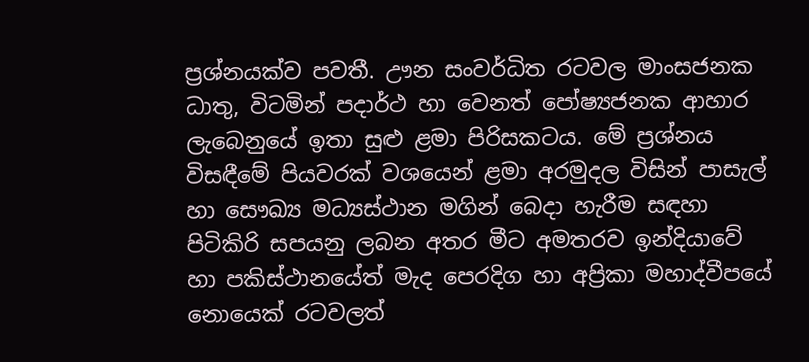ප්‍රශ්නයක්ව පවතී. ඌන සංවර්ධිත රටවල මාංසජනක ධාතු, විටමින් පදාර්ථ හා වෙනත් පෝෂ්‍යජනක ආහාර ලැබෙනුයේ ඉතා සුළු ළමා පිරිසකටය. මේ ප්‍රශ්නය විසඳීමේ පියවරක් වශයෙන් ළමා අරමුදල විසින් පාසැල් හා සෞඛ්‍ය මධ්‍යස්ථාන මගින් බෙදා හැරීම සඳහා පිටිකිරි සපයනු ලබන අතර මීට අමතරව ඉන්දියාවේ හා පකිස්ථානයේත් මැද පෙරදිග හා අප්‍රිකා මහාද්වීපයේ නොයෙක් රටවලත්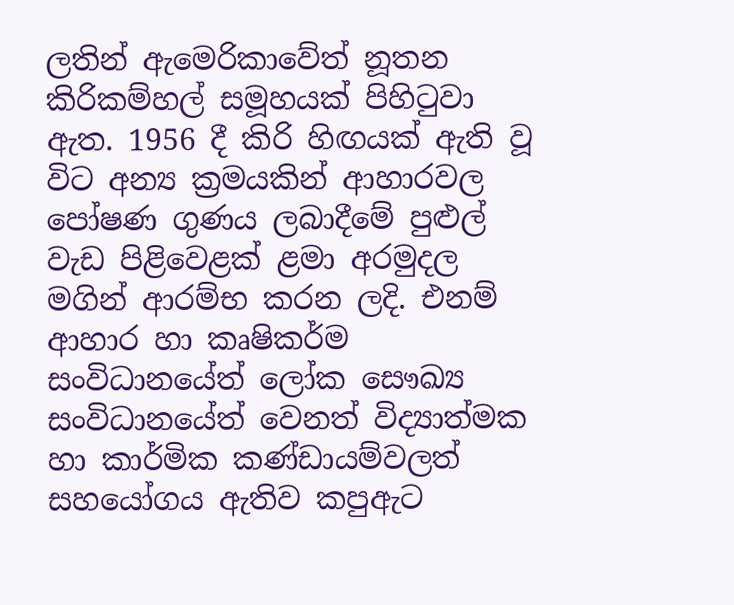ලතින් ඇමෙරිකාවේත් නූතන කිරිකම්හල් සමූහයක් පිහිටුවා ඇත. 1956 දී කිරි හිඟයක් ඇති වූ විට අන්‍ය ක්‍රමයකින් ආහාරවල පෝෂණ ගුණය ලබාදීමේ පුළුල් වැඩ පිළිවෙළක් ළමා අරමුදල මගින් ආරම්භ කරන ලදි. එනම් ආහාර හා කෘෂිකර්ම සංවිධානයේත් ලෝක සෞඛ්‍ය සංවිධානයේත් වෙනත් විද්‍යාත්මක හා කාර්මික කණ්ඩායම්වලත් සහයෝගය ඇතිව කපුඇට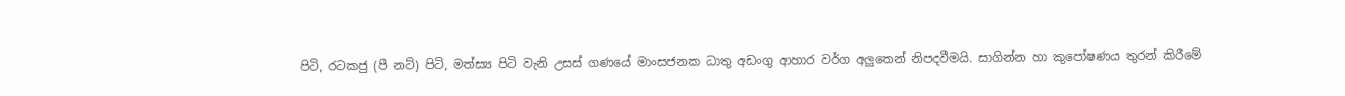පිටි, රටකජු (පී නට්) පිටි, මත්ස්‍ය පිටි වැනි උසස් ගණයේ මාංසජනක ධාතු අඩංගු ආහාර වර්ග අලුතෙන් නිපදවීමයි. සාගින්න හා කුපෝෂණය තුරන් කිරීමේ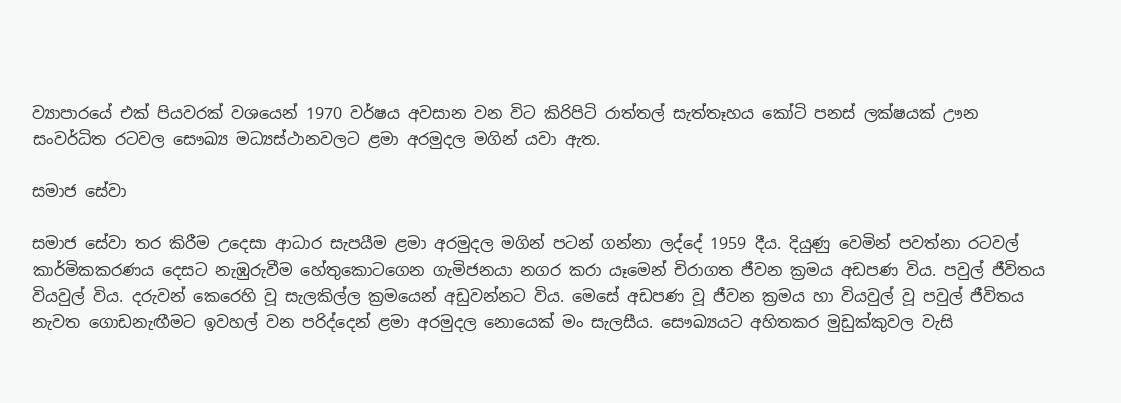ව්‍යාපාරයේ එක් පියවරක් වශයෙන් 1970 වර්ෂය අවසාන වන විට කිරිපිටි රාත්තල් සැත්තෑහය කෝටි පනස් ලක්ෂයක් ඌන සංවර්ධිත රටවල සෞඛ්‍ය මධ්‍යස්ථානවලට ළමා අරමුදල මගින් යවා ඇත.

සමාජ සේවා

සමාජ සේවා තර කිරීම උදෙසා ආධාර සැපයීම ළමා අරමුදල මගින් පටන් ගන්නා ලද්දේ 1959 දීය. දියුණු වෙමින් පවත්නා රටවල් කාර්මිකකරණය දෙසට නැඹුරුවීම හේතුකොටගෙන ගැමිජනයා නගර කරා යෑමෙන් චිරාගත ජීවන ක්‍රමය අඩපණ විය. පවුල් ජීවිතය වියවුල් විය. දරුවන් කෙරෙහි වූ සැලකිල්ල ක්‍රමයෙන් අඩුවන්නට විය. මෙසේ අඩපණ වූ ජීවන ක්‍රමය හා වියවුල් වූ පවුල් ජීවිතය නැවත ගොඩනැඟීමට ඉවහල් වන පරිද්දෙන් ළමා අරමුදල නොයෙක් මං සැලසීය. සෞඛ්‍යයට අහිතකර මුඩුක්කුවල වැසි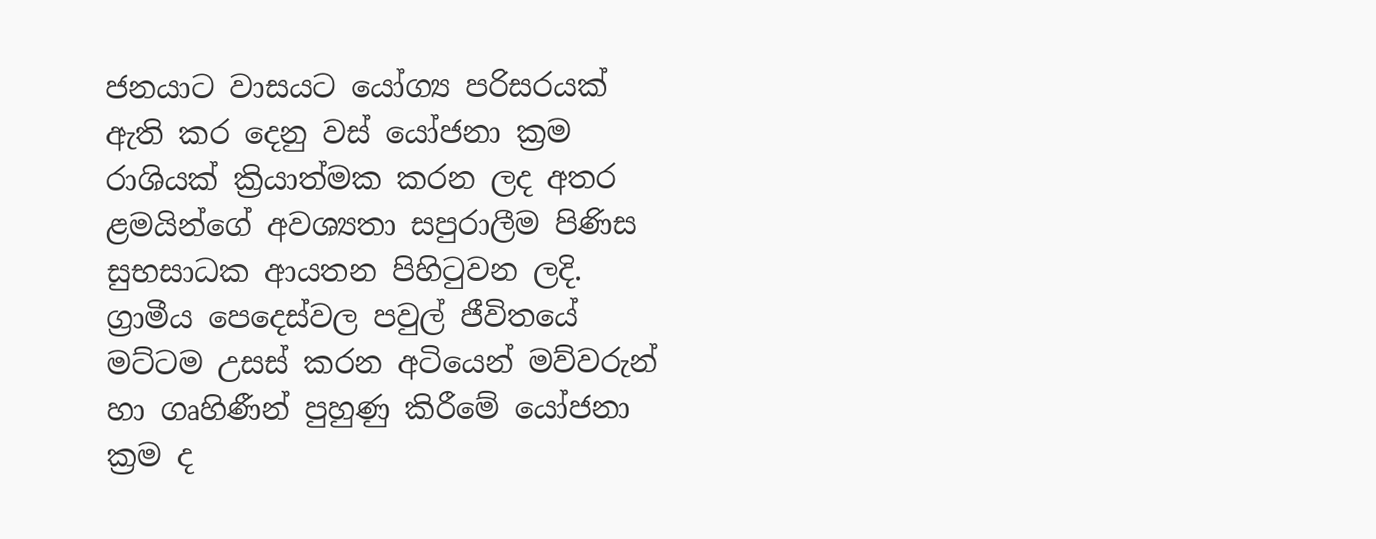ජනයාට වාසයට යෝග්‍ය පරිසරයක් ඇති කර දෙනු වස් යෝජනා ක්‍රම රාශියක් ක්‍රියාත්මක කරන ලද අතර ළමයින්ගේ අවශ්‍යතා සපුරාලීම පිණිස සුභසාධක ආයතන පිහිටුවන ලදි. ග්‍රාමීය පෙදෙස්වල පවුල් ජීවිතයේ මට්ටම උසස් කරන අටියෙන් මව්වරුන් හා ගෘහිණීන් පුහුණු කිරීමේ යෝජනා ක්‍රම ද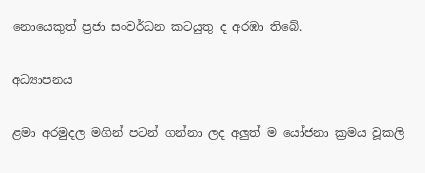නොයෙකුත් ප්‍රජා සංවර්ධන කටයුතු ද අරඹා තිබේ.

අධ්‍යාපනය

ළමා අරමුදල මගින් පටන් ගන්නා ලද අලුත් ම යෝජනා ක්‍රමය වූකලි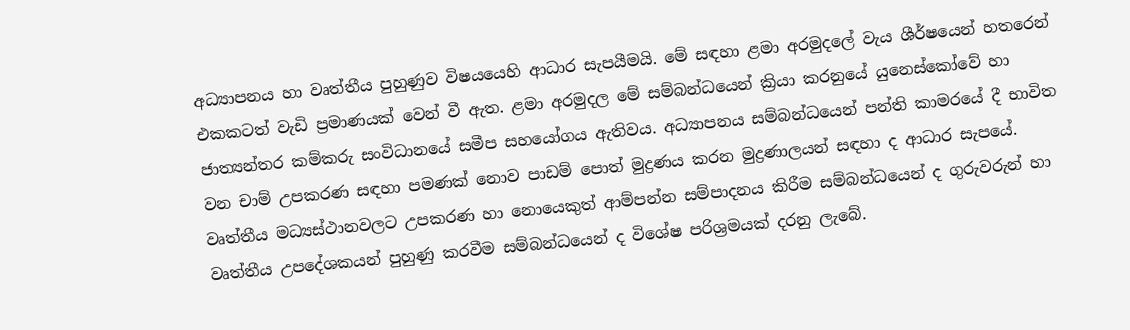අධ්‍යාපනය හා වෘත්තීය පුහුණුව විෂයයෙහි ආධාර සැපයීමයි. මේ සඳහා ළමා අරමුදලේ වැය ශීර්ෂයෙන් හතරෙන් එකකටත් වැඩි ප්‍රමාණයක් වෙන් වී ඇත. ළමා අරමුදල මේ සම්බන්ධයෙන් ක්‍රියා කරනුයේ යුනෙස්කෝවේ හා ජාත්‍යන්තර කම්කරු සංවිධානයේ සමීප සහයෝගය ඇතිවය. අධ්‍යාපනය සම්බන්ධයෙන් පන්ති කාමරයේ දී භාවිත වන චාම් උපකරණ සඳහා පමණක් නොව පාඩම් පොත් මුද්‍රණය කරන මුද්‍රණාලයන් සඳහා ද ආධාර සැපයේ. වෘත්තීය මධ්‍යස්ථානවලට උපකරණ හා නොයෙකුත් ආම්පන්න සම්පාදනය කිරීම සම්බන්ධයෙන් ද ගුරුවරුන් හා වෘත්තීය උපදේශකයන් පුහුණු කරවීම සම්බන්ධයෙන් ද විශේෂ පරිශ්‍රමයක් දරනු ලැබේ.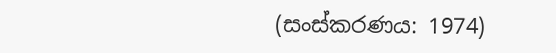(සංස්කරණය: 1974)